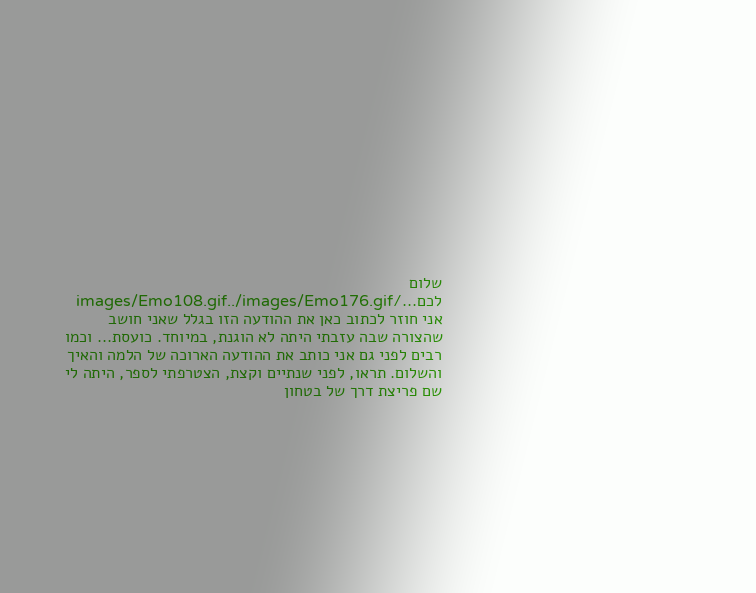שלום לכם.../images/Emo108.gif../images/Emo176.gif
אני חוזר לכתוב כאן את ההודעה הזו בגלל שאני חושב שהצורה שבה עזבתי היתה לא הוגנת, במיוחד. כועסת... וכמו רבים לפני גם אני כותב את ההודעה הארוכה של הלמה והאיך והשלום. תראו, לפני שנתיים וקצת, הצטרפתי לספר, היתה לי שם פריצת דרך של בטחון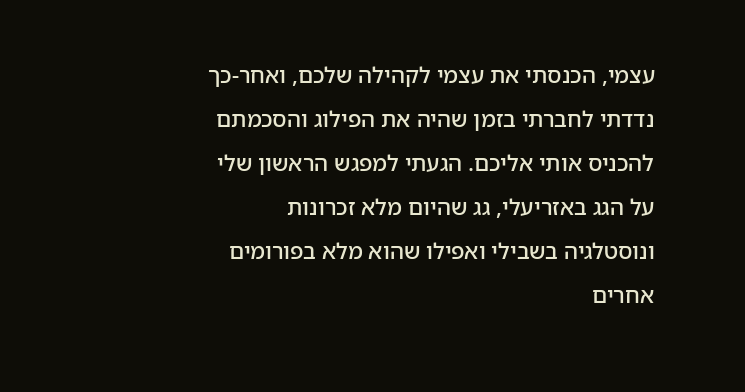עצמי, הכנסתי את עצמי לקהילה שלכם, ואחר-כך נדדתי לחברתי בזמן שהיה את הפילוג והסכמתם להכניס אותי אליכם. הגעתי למפגש הראשון שלי על הגג באזריעלי, גג שהיום מלא זכרונות ונוסטלגיה בשבילי ואפילו שהוא מלא בפורומים אחרים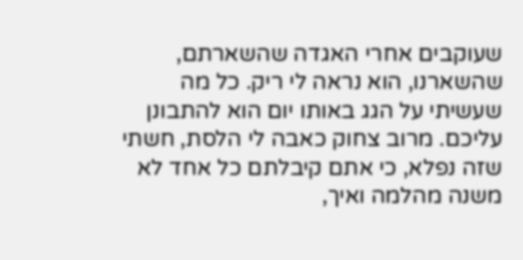שעוקבים אחרי האגדה שהשארתם, שהשארנו, הוא נראה לי ריק. כל מה שעשיתי על הגג באותו יום הוא להתבונן עליכם. מרוב צחוק כאבה לי הלסת, חשתי שזה נפלא, כי אתם קיבלתם כל אחד לא משנה מהלמה ואיך,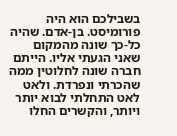בשבילכם הוא היה פורומיסט. בן-אדם. שהיה כל-כך שונה מהמקום שאני הגעתי אליו. הייתם חברה שונה לחלוטין ממה שהכרתי ונפרדת. ולאט לאט התחלתי לבוא יותר ויותר, והקשרים החלו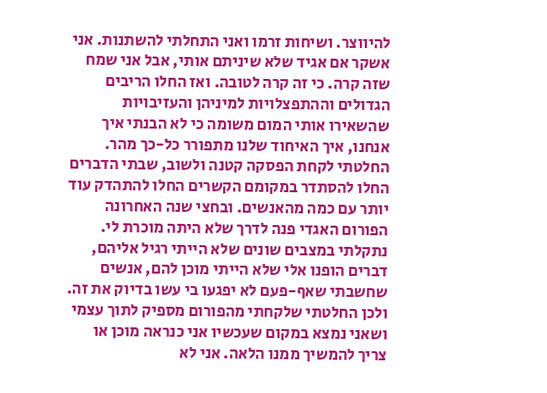להיווצר. ושיחות זרמו ואני התחלתי להשתנות. אני אשקר אם אגיד שלא שיניתם אותי, אבל אני שמח שזה קרה. כי זה קרה לטובה. ואז החלו הריבים הגדולים וההתפצלויות למיניהן והעזיבויות שהשאירו אותי המום משומה כי לא הבנתי איך אנחנו, איך האיחוד שלנו מתפורר כל-כך מהר. החלטתי לקחת הפסקה קטנה ולשוב, שבתי הדברים החלו להסתדר במקומם הקשרים החלו להתהדק עוד יותר עם כמה מהאנשים. ובחצי שנה האחרונה הפורום האגדי פנה לדרך שלא היתה מוכרת לי. נתקלתי במצבים שונים שלא הייתי רגיל אליהם, דברים הופנו אלי שלא הייתי מוכן להם, אנשים שחשבתי שאף-פעם לא יפגעו בי עשו בדיוק את זה. ולכן החלטתי שלקחתי מהפורום מספיק לתוך עצמי ושאני נמצא במקום שעכשיו אני כנראה מוכן או צריך להמשיך ממנו הלאה. אני לא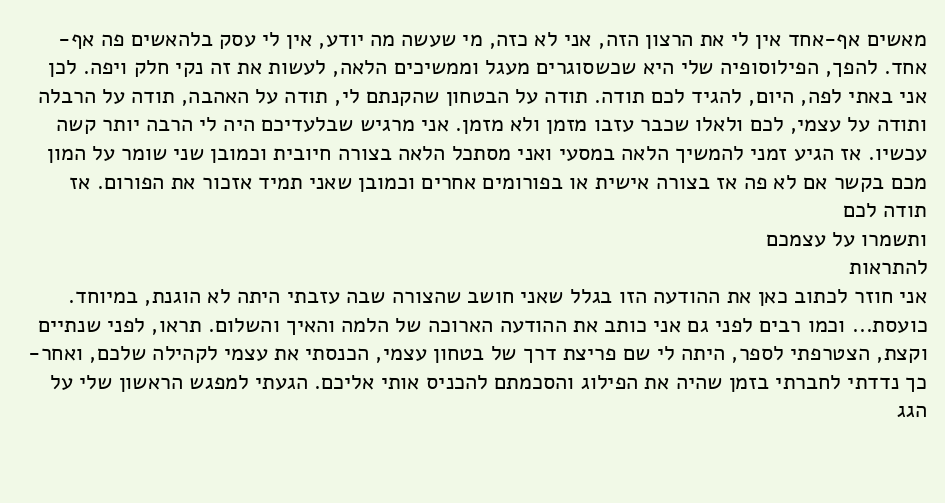מאשים אף-אחד אין לי את הרצון הזה, אני לא כזה, מי שעשה מה יודע, אין לי עסק בלהאשים פה אף-אחד. להפך, הפילוסופיה שלי היא שכשסוגרים מעגל וממשיכים הלאה, לעשות את זה נקי חלק ויפה. לכן אני באתי לפה, היום, להגיד לכם תודה. תודה על הבטחון שהקנתם לי, תודה על האהבה, תודה על הרבלה ותודה על עצמי, לכם ולאלו שכבר עזבו מזמן ולא מזמן. אני מרגיש שבלעדיכם היה לי הרבה יותר קשה עכשיו. אז הגיע זמני להמשיך הלאה במסעי ואני מסתכל הלאה בצורה חיובית וכמובן שני שומר על המון מכם בקשר אם לא פה אז בצורה אישית או בפורומים אחרים וכמובן שאני תמיד אזכור את הפורום. אז תודה לכם
ותשמרו על עצמכם
להתראות
אני חוזר לכתוב כאן את ההודעה הזו בגלל שאני חושב שהצורה שבה עזבתי היתה לא הוגנת, במיוחד. כועסת... וכמו רבים לפני גם אני כותב את ההודעה הארוכה של הלמה והאיך והשלום. תראו, לפני שנתיים וקצת, הצטרפתי לספר, היתה לי שם פריצת דרך של בטחון עצמי, הכנסתי את עצמי לקהילה שלכם, ואחר-כך נדדתי לחברתי בזמן שהיה את הפילוג והסכמתם להכניס אותי אליכם. הגעתי למפגש הראשון שלי על הגג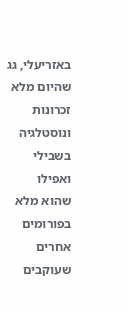באזריעלי, גג שהיום מלא זכרונות ונוסטלגיה בשבילי ואפילו שהוא מלא בפורומים אחרים שעוקבים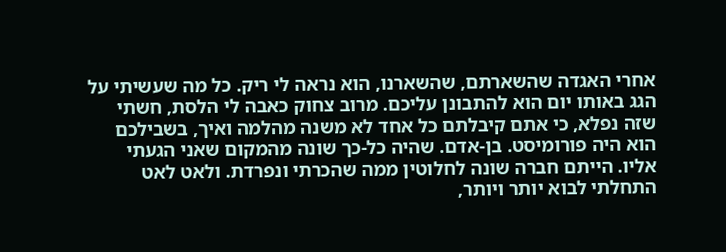אחרי האגדה שהשארתם, שהשארנו, הוא נראה לי ריק. כל מה שעשיתי על הגג באותו יום הוא להתבונן עליכם. מרוב צחוק כאבה לי הלסת, חשתי שזה נפלא, כי אתם קיבלתם כל אחד לא משנה מהלמה ואיך, בשבילכם הוא היה פורומיסט. בן-אדם. שהיה כל-כך שונה מהמקום שאני הגעתי אליו. הייתם חברה שונה לחלוטין ממה שהכרתי ונפרדת. ולאט לאט התחלתי לבוא יותר ויותר,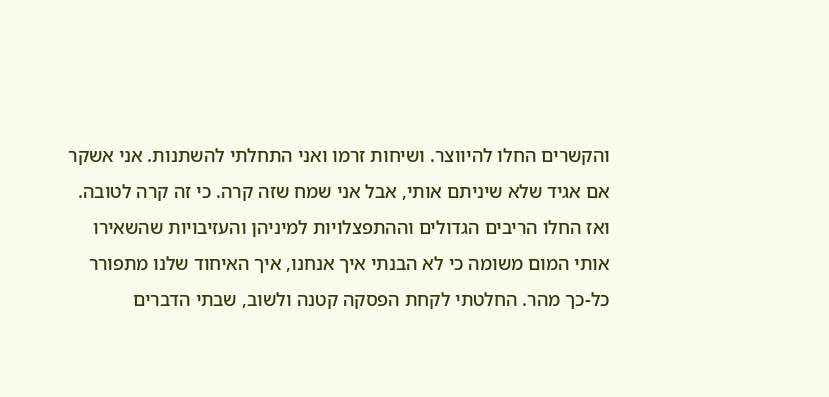והקשרים החלו להיווצר. ושיחות זרמו ואני התחלתי להשתנות. אני אשקר אם אגיד שלא שיניתם אותי, אבל אני שמח שזה קרה. כי זה קרה לטובה. ואז החלו הריבים הגדולים וההתפצלויות למיניהן והעזיבויות שהשאירו אותי המום משומה כי לא הבנתי איך אנחנו, איך האיחוד שלנו מתפורר כל-כך מהר. החלטתי לקחת הפסקה קטנה ולשוב, שבתי הדברים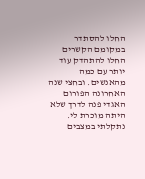החלו להסתדר במקומם הקשרים החלו להתהדק עוד יותר עם כמה מהאנשים. ובחצי שנה האחרונה הפורום האגדי פנה לדרך שלא היתה מוכרת לי. נתקלתי במצבים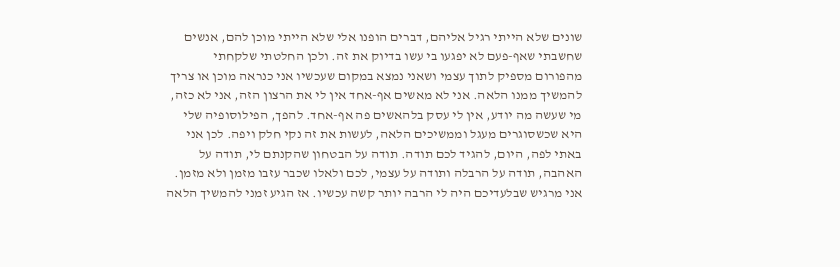שונים שלא הייתי רגיל אליהם, דברים הופנו אלי שלא הייתי מוכן להם, אנשים שחשבתי שאף-פעם לא יפגעו בי עשו בדיוק את זה. ולכן החלטתי שלקחתי מהפורום מספיק לתוך עצמי ושאני נמצא במקום שעכשיו אני כנראה מוכן או צריך להמשיך ממנו הלאה. אני לא מאשים אף-אחד אין לי את הרצון הזה, אני לא כזה, מי שעשה מה יודע, אין לי עסק בלהאשים פה אף-אחד. להפך, הפילוסופיה שלי היא שכשסוגרים מעגל וממשיכים הלאה, לעשות את זה נקי חלק ויפה. לכן אני באתי לפה, היום, להגיד לכם תודה. תודה על הבטחון שהקנתם לי, תודה על האהבה, תודה על הרבלה ותודה על עצמי, לכם ולאלו שכבר עזבו מזמן ולא מזמן. אני מרגיש שבלעדיכם היה לי הרבה יותר קשה עכשיו. אז הגיע זמני להמשיך הלאה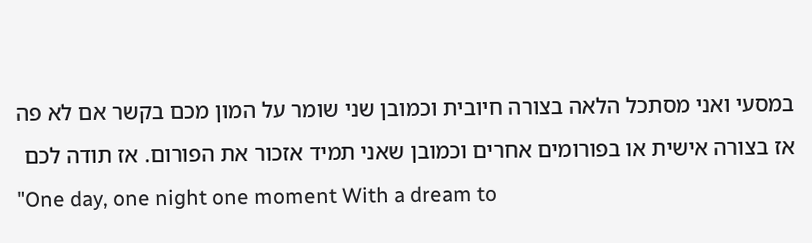במסעי ואני מסתכל הלאה בצורה חיובית וכמובן שני שומר על המון מכם בקשר אם לא פה אז בצורה אישית או בפורומים אחרים וכמובן שאני תמיד אזכור את הפורום. אז תודה לכם
"One day, one night one moment With a dream to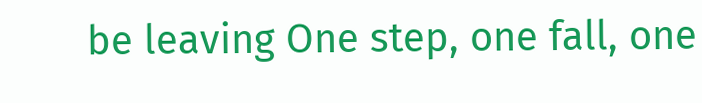be leaving One step, one fall, one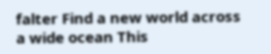falter Find a new world across a wide ocean This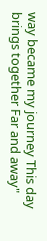way became my journey This day brings together Far and away"